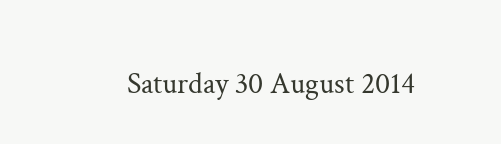Saturday 30 August 2014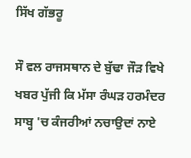ਸਿੱਖ ਗੱਭਰੂ

ਸੌ ਵਲ ਰਾਜਸਥਾਨ ਦੇ ਬੁੱਢਾ ਜੌੜ ਵਿਖੇ ਖਬਰ ਪੁੱਜੀ ਕਿ ਮੱਸਾ ਰੰਘੜ ਹਰਮੰਦਰ ਸਾਬ੍ਹ 'ਚ ਕੰਜਰੀਆਂ ਨਚਾਉਦਾਂ ਨਾਏ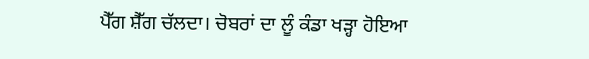ਪੈੱਗ ਸ਼ੈੱਗ ਚੱਲਦਾ। ਚੋਬਰਾਂ ਦਾ ਲੂੰ ਕੰਡਾ ਖੜ੍ਹਾ ਹੋਇਆ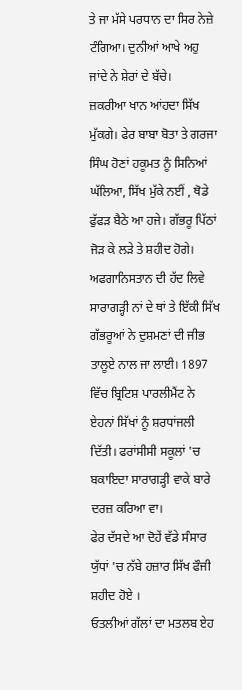ਤੇ ਜਾ ਮੱਸੇ ਪਰਧਾਨ ਦਾ ਸਿਰ ਨੇਜ਼ੇ ਟੰਗਿਆ। ਦੁਨੀਆਂ ਆਖੇ ਅਹੁ ਜਾਂਦੇ ਨੇ ਸ਼ੇਰਾਂ ਦੇ ਬੱਚੇ।
ਜ਼ਕਰੀਆ ਖਾਨ ਆਂਹਦਾ ਸਿੱਖ ਮੁੱਕਗੇ। ਫੇਰ ਬਾਬਾ ਬੋਤਾ ਤੇ ਗਰਜਾ ਸਿੰਘ ਹੋਣਾਂ ਹਕੂਮਤ ਨੂੰ ਸਿਨਿਆਂ ਘੱਲਿਆ, ਸਿੱਖ ਮੁੱਕੇ ਨਈਂ , ਥੋਡੇ ਫੁੱਫੜ ਬੈਠੇ ਆ ਹਜੇ। ਗੱਭਰੂ ਪਿੱਠਾਂ ਜੋੜ ਕੇ ਲੜੇ ਤੇ ਸ਼ਹੀਦ ਹੋਗੇ। ਅਫਗਾਨਿਸਤਾਨ ਦੀ ਹੱਦ ਲਿਵੇ ਸਾਰਾਗੜ੍ਹੀ ਨਾਂ ਦੇ ਥਾਂ ਤੇ ਇੱਕੀ ਸਿੱਖ ਗੱਭਰੂਆਂ ਨੇ ਦੁਸ਼ਮਣਾਂ ਦੀ ਜੀਭ ਤਾਲੂਏ ਨਾਲ ਜਾ ਲਾਈ। 1897 ਵਿੱਚ ਬ੍ਰਿਟਿਸ਼ ਪਾਰਲੀਮੈਂਟ ਨੇ ਏਹਨਾਂ ਸਿੱਖਾਂ ਨੂੰ ਸ਼ਰਧਾਂਜਲੀ ਦਿੱਤੀ। ਫਰਾਂਸੀਸੀ ਸਕੂਲਾਂ 'ਚ ਬਕਾਇਦਾ ਸਾਰਾਗੜ੍ਹੀ ਵਾਕੇ ਬਾਰੇ ਦਰਜ਼ ਕਰਿਆ ਵਾ।
ਫੇਰ ਦੱਸਦੇ ਆ ਦੋਹੇਂ ਵੱਡੇ ਸੰਸਾਰ ਯੁੱਧਾਂ 'ਚ ਨੱਬੇ ਹਜ਼ਾਰ ਸਿੱਖ ਫੌਜੀ ਸ਼ਹੀਦ ਹੋਏ ।
ਓਤਲੀਆਂ ਗੱਲਾਂ ਦਾ ਮਤਲਬ ਏਹ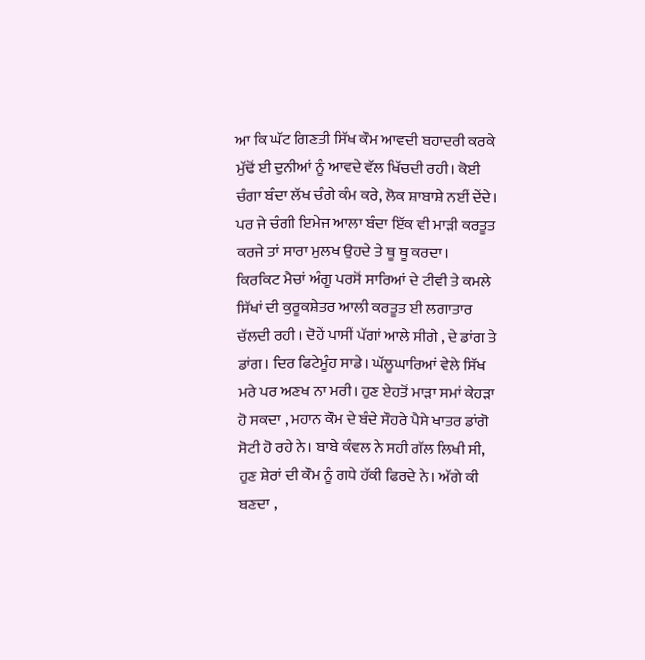ਆ ਕਿ ਘੱਟ ਗਿਣਤੀ ਸਿੱਖ ਕੌਮ ਆਵਦੀ ਬਹਾਦਰੀ ਕਰਕੇ ਮੁੱਢੋਂ ਈ ਦੁਨੀਆਂ ਨੂੰ ਆਵਦੇ ਵੱਲ ਖਿੱਚਦੀ ਰਹੀ। ਕੋਈ ਚੰਗਾ ਬੰਦਾ ਲੱਖ ਚੰਗੇ ਕੰਮ ਕਰੇ, ਲੋਕ ਸ਼ਾਬਾਸ਼ੇ ਨਈਂ ਦੇਂਦੇ। ਪਰ ਜੇ ਚੰਗੀ ਇਮੇਜ ਆਲਾ ਬੰਦਾ ਇੱਕ ਵੀ ਮਾੜੀ ਕਰਤੂਤ ਕਰਜੇ ਤਾਂ ਸਾਰਾ ਮੁਲਖ ਉਹਦੇ ਤੇ ਥੂ ਥੂ ਕਰਦਾ।
ਕਿਰਕਿਟ ਮੈਚਾਂ ਅੰਗੂ ਪਰਸੋਂ ਸਾਰਿਆਂ ਦੇ ਟੀਵੀ ਤੇ ਕਮਲੇ ਸਿੱਖਾਂ ਦੀ ਕੁਰੂਕਸ਼ੇਤਰ ਆਲੀ ਕਰਤੂਤ ਈ ਲਗਾਤਾਰ ਚੱਲਦੀ ਰਹੀ । ਦੋਹੇਂ ਪਾਸੀਂ ਪੱਗਾਂ ਆਲੇ ਸੀਗੇ , ਦੇ ਡਾਂਗ ਤੇ ਡਾਂਗ। ਦਿਰ ਫਿਟੇਮੂੰਹ ਸਾਡੇ। ਘੱਲੂਘਾਰਿਆਂ ਵੇਲੇ ਸਿੱਖ ਮਰੇ ਪਰ ਅਣਖ ਨਾ ਮਰੀ। ਹੁਣ ਏਹਤੋਂ ਮਾੜਾ ਸਮਾਂ ਕੇਹੜਾ ਹੋ ਸਕਦਾ , ਮਹਾਨ ਕੌਮ ਦੇ ਬੰਦੇ ਸੌਹਰੇ ਪੈਸੇ ਖਾਤਰ ਡਾਂਗੋ ਸੋਟੀ ਹੋ ਰਹੇ ਨੇ। ਬਾਬੇ ਕੰਵਲ ਨੇ ਸਹੀ ਗੱਲ ਲਿਖੀ ਸੀ, ਹੁਣ ਸ਼ੇਰਾਂ ਦੀ ਕੌਮ ਨੂੰ ਗਧੇ ਹੱਕੀ ਫਿਰਦੇ ਨੇ। ਅੱਗੇ ਕੀ ਬਣਦਾ ,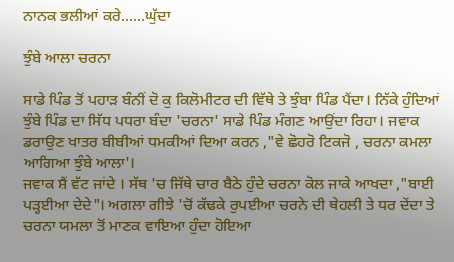ਨਾਨਕ ਭਲੀਆਂ ਕਰੇ......ਘੁੱਦਾ

ਝੁੰਬੇ ਆਲਾ ਚਰਨਾ

ਸਾਡੇ ਪਿੰਡ ਤੋਂ ਪਹਾੜ ਬੰਨੀਂ ਦੋ ਕੁ ਕਿਲੋਮੀਟਰ ਦੀ ਵਿੱਥੇ ਤੇ ਝੁੰਬਾ ਪਿੰਡ ਪੈਂਦਾ। ਨਿੱਕੇ ਹੁੰਦਿਆਂ ਝੁੰਬੇ ਪਿੰਡ ਦਾ ਸਿੱਧ ਪਧਰਾ ਬੰਦਾ 'ਚਰਨਾ' ਸਾਡੇ ਪਿੰਡ ਮੰਗਣ ਆਉਂਦਾ ਰਿਹਾ। ਜਵਾਕ ਡਰਾਉਣ ਖਾਤਰ ਬੀਬੀਆਂ ਧਮਕੀਆਂ ਦਿਆ ਕਰਨ ,"ਵੇ ਛੋਹਰੋ ਟਿਕਜੋ , ਚਰਨਾ ਕਮਲਾ ਆਗਿਆ ਝੁੰਬੇ ਆਲਾ'।
ਜਵਾਕ ਸ਼ੈਂ ਵੱਟ ਜਾਂਦੇ । ਸੱਥ 'ਚ ਜਿੱਥੇ ਚਾਰ ਬੈਠੇ ਹੁੰਦੇ ਚਰਨਾ ਕੋਲ ਜਾਕੇ ਆਖਦਾ ,"ਬਾਈ ਪੜ੍ਹਈਆ ਦੇਦੇ"। ਅਗਲਾ ਗੀਝੇ 'ਚੋਂ ਕੱਢਕੇ ਰੁਪਈਆ ਚਰਨੇ ਦੀ ਥੇਹਲੀ ਤੇ ਧਰ ਦੇਂਦਾ ਤੇ ਚਰਨਾ ਯਮਲਾ ਤੋਂ ਮਾਣਕ ਵਾਇਆ ਹੁੰਦਾ ਹੋਇਆ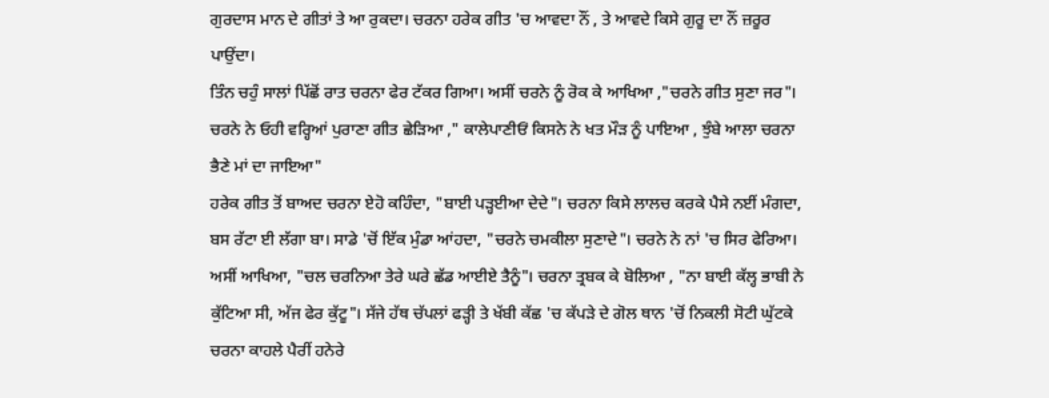ਗੁਰਦਾਸ ਮਾਨ ਦੇ ਗੀਤਾਂ ਤੇ ਆ ਰੁਕਦਾ। ਚਰਨਾ ਹਰੇਕ ਗੀਤ 'ਚ ਆਵਦਾ ਨੌਂ , ਤੇ ਆਵਦੇ ਕਿਸੇ ਗੁਰੂ ਦਾ ਨੌਂ ਜ਼ਰੂਰ ਪਾਉਂਦਾ।
ਤਿੰਨ ਚਹੁੰ ਸਾਲਾਂ ਪਿੱਛੋਂ ਰਾਤ ਚਰਨਾ ਫੇਰ ਟੱਕਰ ਗਿਆ। ਅਸੀਂ ਚਰਨੇ ਨੂੰ ਰੋਕ ਕੇ ਆਖਿਆ ,"ਚਰਨੇ ਗੀਤ ਸੁਣਾ ਜਰ"।
ਚਰਨੇ ਨੇ ਓਹੀ ਵਰ੍ਹਿਆਂ ਪੁਰਾਣਾ ਗੀਤ ਛੇੜਿਆ ," ਕਾਲੇਪਾਣੀਓਂ ਕਿਸਨੇ ਨੇ ਖਤ ਮੌੜ ਨੂੰ ਪਾਇਆ , ਝੁੰਬੇ ਆਲਾ ਚਰਨਾ ਭੈਣੇ ਮਾਂ ਦਾ ਜਾਇਆ"
ਹਰੇਕ ਗੀਤ ਤੋਂ ਬਾਅਦ ਚਰਨਾ ਏਹੋ ਕਹਿੰਦਾ, "ਬਾਈ ਪੜ੍ਹਈਆ ਦੇਦੇ"। ਚਰਨਾ ਕਿਸੇ ਲਾਲਚ ਕਰਕੇ ਪੈਸੇ ਨਈਂ ਮੰਗਦਾ, ਬਸ ਰੱਟਾ ਈ ਲੱਗਾ ਬਾ। ਸਾਡੇ 'ਚੋਂ ਇੱਕ ਮੁੰਡਾ ਆਂਹਦਾ, "ਚਰਨੇ ਚਮਕੀਲਾ ਸੁਣਾਦੇ"। ਚਰਨੇ ਨੇ ਨਾਂ 'ਚ ਸਿਰ ਫੇਰਿਆ।
ਅਸੀਂ ਆਖਿਆ, "ਚਲ ਚਰਨਿਆ ਤੇਰੇ ਘਰੇ ਛੱਡ ਆਈਏ ਤੈਨੂੰ"। ਚਰਨਾ ਤ੍ਰਬਕ ਕੇ ਬੋਲਿਆ , "ਨਾ ਬਾਈ ਕੱਲ੍ਹ ਭਾਬੀ ਨੇ ਕੁੱਟਿਆ ਸੀ, ਅੱਜ ਫੇਰ ਕੁੱਟੂ"। ਸੱਜੇ ਹੱਥ ਚੱਪਲਾਂ ਫੜ੍ਹੀ ਤੇ ਖੱਬੀ ਕੱਛ 'ਚ ਕੱਪੜੇ ਦੇ ਗੋਲ ਥਾਨ 'ਚੋਂ ਨਿਕਲੀ ਸੋਟੀ ਘੁੱਟਕੇ ਚਰਨਾ ਕਾਹਲੇ ਪੈਰੀਂ ਹਨੇਰੇ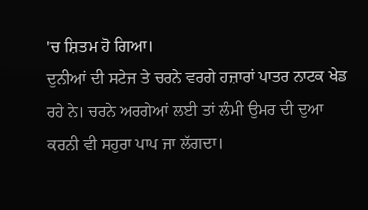'ਚ ਸ਼ਿਤਮ ਹੋ ਗਿਆ।
ਦੁਨੀਆਂ ਦੀ ਸਟੇਜ ਤੇ ਚਰਨੇ ਵਰਗੇ ਹਜ਼ਾਰਾਂ ਪਾਤਰ ਨਾਟਕ ਖੇਡ ਰਹੇ ਨੇ। ਚਰਨੇ ਅਰਗੇਆਂ ਲਈ ਤਾਂ ਲੰਮੀ ਉਮਰ ਦੀ ਦੁਆ ਕਰਨੀ ਵੀ ਸਹੁਰਾ ਪਾਪ ਜਾ ਲੱਗਦਾ।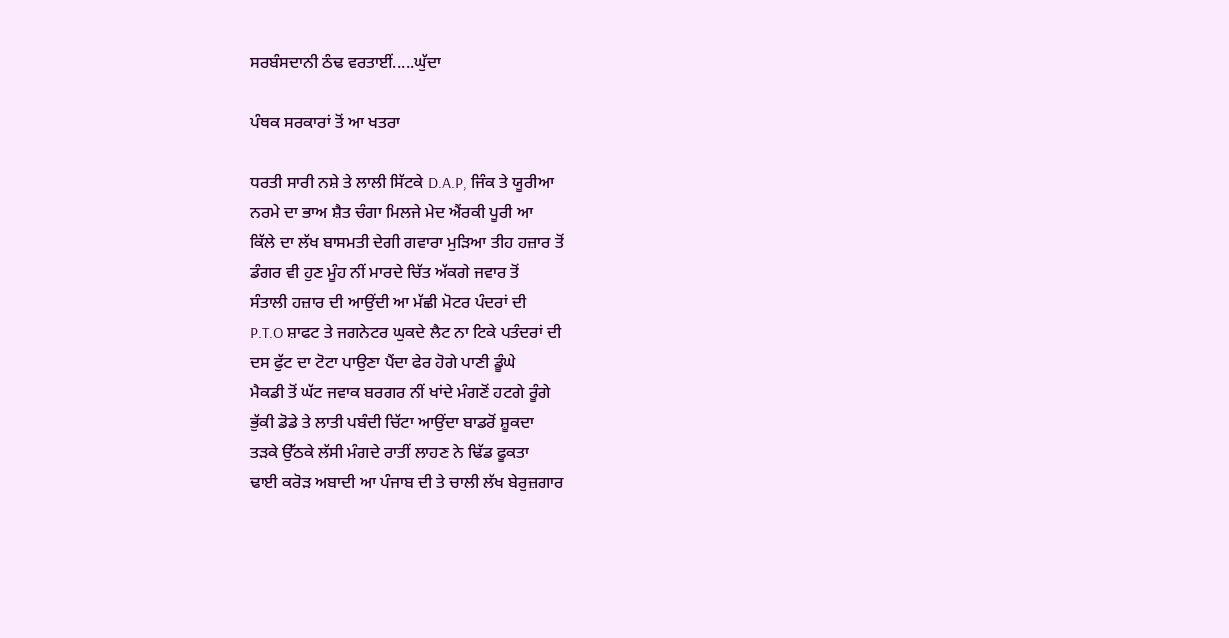ਸਰਬੰਸਦਾਨੀ ਠੰਢ ਵਰਤਾਈਂ.....ਘੁੱਦਾ

ਪੰਥਕ ਸਰਕਾਰਾਂ ਤੋਂ ਆ ਖਤਰਾ

ਧਰਤੀ ਸਾਰੀ ਨਸ਼ੇ ਤੇ ਲਾਲੀ ਸਿੱਟਕੇ D.A.P, ਜਿੰਕ ਤੇ ਯੂਰੀਆ
ਨਰਮੇ ਦਾ ਭਾਅ ਸ਼ੈਤ ਚੰਗਾ ਮਿਲਜੇ ਮੇਦ ਐਂਰਕੀ ਪੂਰੀ ਆ
ਕਿੱਲੇ ਦਾ ਲੱਖ ਬਾਸਮਤੀ ਦੇਗੀ ਗਵਾਰਾ ਮੁੜਿਆ ਤੀਹ ਹਜ਼ਾਰ ਤੋਂ
ਡੰਗਰ ਵੀ ਹੁਣ ਮੂੰਹ ਨੀਂ ਮਾਰਦੇ ਚਿੱਤ ਅੱਕਗੇ ਜਵਾਰ ਤੋਂ
ਸੰਤਾਲੀ ਹਜ਼ਾਰ ਦੀ ਆਉਂਦੀ ਆ ਮੱਛੀ ਮੋਟਰ ਪੰਦਰਾਂ ਦੀ
P.T.O ਸ਼ਾਫਟ ਤੇ ਜਗਨੇਟਰ ਘੁਕਦੇ ਲੈਟ ਨਾ ਟਿਕੇ ਪਤੰਦਰਾਂ ਦੀ
ਦਸ ਫੁੱਟ ਦਾ ਟੋਟਾ ਪਾਉਣਾ ਪੈਂਦਾ ਫੇਰ ਹੋਗੇ ਪਾਣੀ ਡੂੰਘੇ
ਮੈਕਡੀ ਤੋਂ ਘੱਟ ਜਵਾਕ ਬਰਗਰ ਨੀਂ ਖਾਂਦੇ ਮੰਗਣੋਂ ਹਟਗੇ ਰੂੰਗੇ
ਭੁੱਕੀ ਡੋਡੇ ਤੇ ਲਾਤੀ ਪਬੰਦੀ ਚਿੱਟਾ ਆਉਂਦਾ ਬਾਡਰੋਂ ਸ਼ੂਕਦਾ
ਤੜਕੇ ਉੱਠਕੇ ਲੱਸੀ ਮੰਗਦੇ ਰਾਤੀਂ ਲਾਹਣ ਨੇ ਢਿੱਡ ਫੂਕਤਾ
ਢਾਈ ਕਰੋੜ ਅਬਾਦੀ ਆ ਪੰਜਾਬ ਦੀ ਤੇ ਚਾਲੀ ਲੱਖ ਬੇਰੁਜ਼ਗਾਰ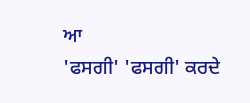ਆ
'ਫਸਗੀ' 'ਫਸਗੀ' ਕਰਦੇ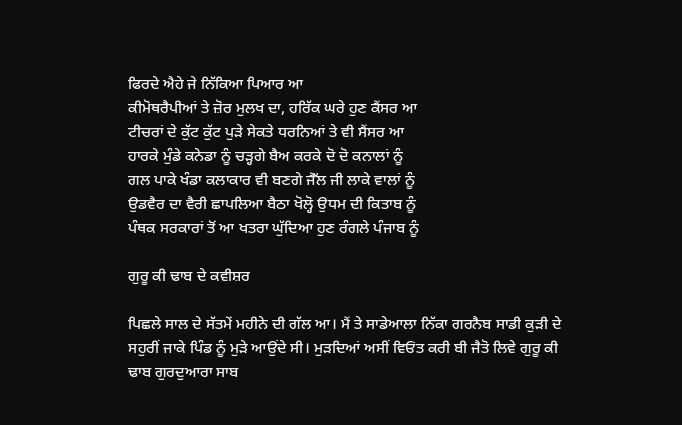ਫਿਰਦੇ ਐਹੇ ਜੇ ਨਿੱਕਿਆ ਪਿਆਰ ਆ
ਕੀਮੋਥਰੈਪੀਆਂ ਤੇ ਜ਼ੋਰ ਮੁਲਖ ਦਾ, ਹਰਿੱਕ ਘਰੇ ਹੁਣ ਕੈਂਸਰ ਆ
ਟੀਚਰਾਂ ਦੇ ਕੁੱਟ ਕੁੱਟ ਪੁੜੇ ਸੇਕਤੇ ਧਰਨਿਆਂ ਤੇ ਵੀ ਸੈਂਸਰ ਆ
ਹਾਰਕੇ ਮੁੰਡੇ ਕਨੇਡਾ ਨੂੰ ਚੜ੍ਹਗੇ ਬੈਅ ਕਰਕੇ ਦੋ ਦੋ ਕਨਾਲਾਂ ਨੂੰ
ਗਲ ਪਾਕੇ ਖੰਡਾ ਕਲਾਕਾਰ ਵੀ ਬਣਗੇ ਜੈੱਲ ਜੀ ਲਾਕੇ ਵਾਲਾਂ ਨੂੰ
ਉਡਵੈਰ ਦਾ ਵੈਰੀ ਛਾਪਲਿਆ ਬੈਠਾ ਖੋਲ੍ਹੋ ਉਧਮ ਦੀ ਕਿਤਾਬ ਨੂੰ
ਪੰਥਕ ਸਰਕਾਰਾਂ ਤੋਂ ਆ ਖਤਰਾ ਘੁੱਦਿਆ ਹੁਣ ਰੰਗਲੇ ਪੰਜਾਬ ਨੂੰ

ਗੁਰੂ ਕੀ ਢਾਬ ਦੇ ਕਵੀਸ਼ਰ

ਪਿਛਲੇ ਸਾਲ ਦੇ ਸੱਤਮੇਂ ਮਹੀਨੇ ਦੀ ਗੱਲ ਆ। ਮੈਂ ਤੇ ਸਾਡੇਆਲਾ ਨਿੱਕਾ ਗਰਨੈਬ ਸਾਡੀ ਕੁੜੀ ਦੇ ਸਹੁਰੀਂ ਜਾਕੇ ਪਿੰਡ ਨੂੰ ਮੁੜੇ ਆਉਂਦੇ ਸੀ। ਮੁੜਦਿਆਂ ਅਸੀਂ ਵਿਓਂਤ ਕਰੀ ਬੀ ਜੈਤੋ ਲਿਵੇ ਗੁਰੂ ਕੀ ਢਾਬ ਗੁਰਦੁਆਰਾ ਸਾਬ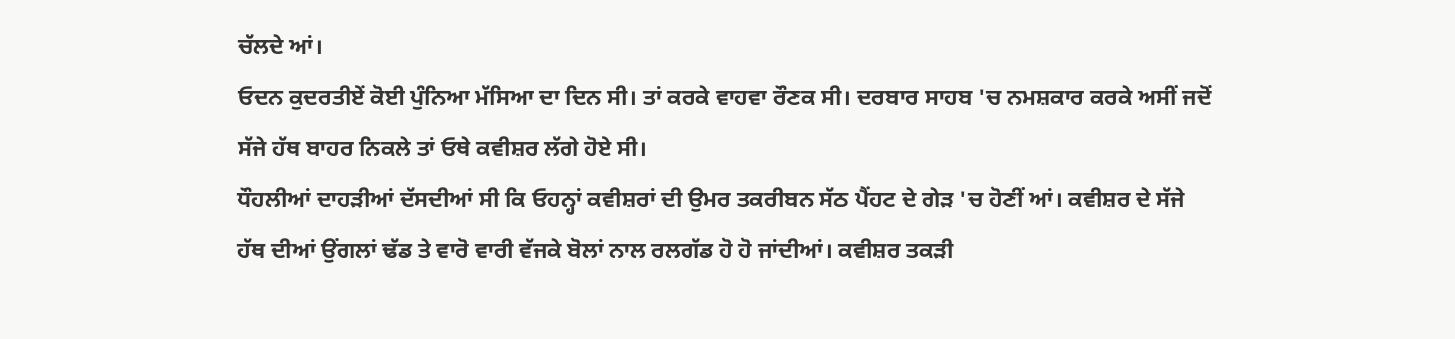ਚੱਲਦੇ ਆਂ।
ਓਦਨ ਕੁਦਰਤੀਏਂ ਕੋਈ ਪੁੰਨਿਆ ਮੱਸਿਆ ਦਾ ਦਿਨ ਸੀ। ਤਾਂ ਕਰਕੇ ਵਾਹਵਾ ਰੌਣਕ ਸੀ। ਦਰਬਾਰ ਸਾਹਬ 'ਚ ਨਮਸ਼ਕਾਰ ਕਰਕੇ ਅਸੀਂ ਜਦੋਂ ਸੱਜੇ ਹੱਥ ਬਾਹਰ ਨਿਕਲੇ ਤਾਂ ਓਥੇ ਕਵੀਸ਼ਰ ਲੱਗੇ ਹੋਏ ਸੀ।
ਧੌਹਲੀਆਂ ਦਾਹੜੀਆਂ ਦੱਸਦੀਆਂ ਸੀ ਕਿ ਓਹਨ੍ਹਾਂ ਕਵੀਸ਼ਰਾਂ ਦੀ ਉਮਰ ਤਕਰੀਬਨ ਸੱਠ ਪੈਂਹਟ ਦੇ ਗੇੜ 'ਚ ਹੋਣੀਂ ਆਂ। ਕਵੀਸ਼ਰ ਦੇ ਸੱਜੇ ਹੱਥ ਦੀਆਂ ਉਂਗਲਾਂ ਢੱਡ ਤੇ ਵਾਰੋ ਵਾਰੀ ਵੱਜਕੇ ਬੋਲਾਂ ਨਾਲ ਰਲਗੱਡ ਹੋ ਹੋ ਜਾਂਦੀਆਂ। ਕਵੀਸ਼ਰ ਤਕੜੀ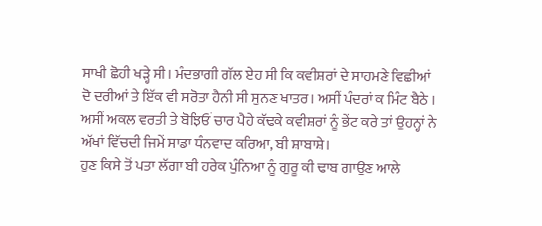ਸਾਖੀ ਛੋਹੀ ਖੜ੍ਹੇ ਸੀ। ਮੰਦਭਾਗੀ ਗੱਲ ਏਹ ਸੀ ਕਿ ਕਵੀਸ਼ਰਾਂ ਦੇ ਸਾਹਮਣੇ ਵਿਛੀਆਂ ਦੋ ਦਰੀਆਂ ਤੇ ਇੱਕ ਵੀ ਸਰੋਤਾ ਹੈਨੀ ਸੀ ਸੁਨਣ ਖਾਤਰ। ਅਸੀਂ ਪੰਦਰਾਂ ਕ ਮਿੰਟ ਬੈਠੇ । ਅਸੀਂ ਅਕਲ ਵਰਤੀ ਤੇ ਬੋਝਿਓਂ ਚਾਰ ਪੈਹੇ ਕੱਢਕੇ ਕਵੀਸ਼ਰਾਂ ਨੂੰ ਭੇਂਟ ਕਰੇ ਤਾਂ ਉਹਨ੍ਹਾਂ ਨੇ ਅੱਖਾਂ ਵਿੱਚਦੀ ਜਿਮੇਂ ਸਾਡਾ ਧੰਨਵਾਦ ਕਰਿਆ, ਬੀ ਸ਼ਾਬਾਸ਼ੇ।
ਹੁਣ ਕਿਸੇ ਤੋਂ ਪਤਾ ਲੱਗਾ ਬੀ ਹਰੇਕ ਪੁੰਨਿਆ ਨੂੰ ਗੁਰੂ ਕੀ ਢਾਬ ਗਾਉਣ ਆਲੇ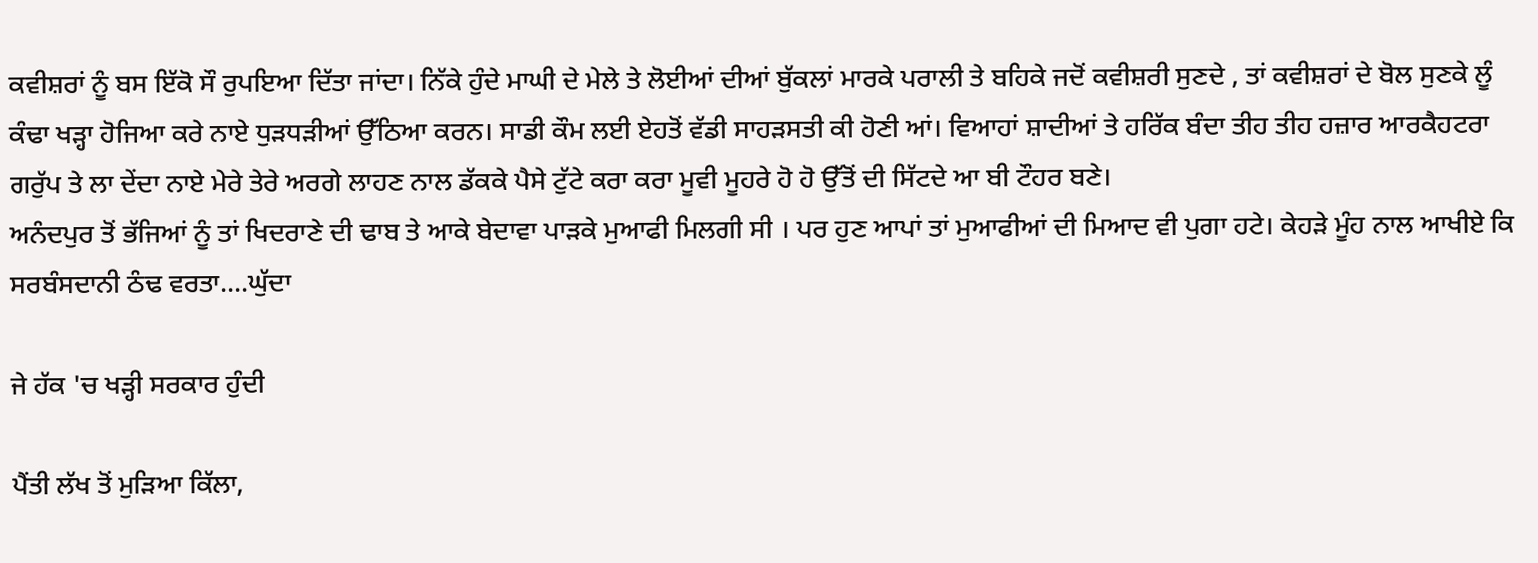ਕਵੀਸ਼ਰਾਂ ਨੂੰ ਬਸ ਇੱਕੋ ਸੌ ਰੁਪਇਆ ਦਿੱਤਾ ਜਾਂਦਾ। ਨਿੱਕੇ ਹੁੰਦੇ ਮਾਘੀ ਦੇ ਮੇਲੇ ਤੇ ਲੋਈਆਂ ਦੀਆਂ ਬੁੱਕਲਾਂ ਮਾਰਕੇ ਪਰਾਲੀ ਤੇ ਬਹਿਕੇ ਜਦੋਂ ਕਵੀਸ਼ਰੀ ਸੁਣਦੇ , ਤਾਂ ਕਵੀਸ਼ਰਾਂ ਦੇ ਬੋਲ ਸੁਣਕੇ ਲੂੰ ਕੰਢਾ ਖੜ੍ਹਾ ਹੋਜਿਆ ਕਰੇ ਨਾਏ ਧੁੜਧੜੀਆਂ ਉੱਠਿਆ ਕਰਨ। ਸਾਡੀ ਕੌਮ ਲਈ ਏਹਤੋਂ ਵੱਡੀ ਸਾਹੜਸਤੀ ਕੀ ਹੋਣੀ ਆਂ। ਵਿਆਹਾਂ ਸ਼ਾਦੀਆਂ ਤੇ ਹਰਿੱਕ ਬੰਦਾ ਤੀਹ ਤੀਹ ਹਜ਼ਾਰ ਆਰਕੈਹਟਰਾ ਗਰੁੱਪ ਤੇ ਲਾ ਦੇਂਦਾ ਨਾਏ ਮੇਰੇ ਤੇਰੇ ਅਰਗੇ ਲਾਹਣ ਨਾਲ ਡੱਕਕੇ ਪੈਸੇ ਟੁੱਟੇ ਕਰਾ ਕਰਾ ਮੂਵੀ ਮੂਹਰੇ ਹੋ ਹੋ ਉੱਤੋਂ ਦੀ ਸਿੱਟਦੇ ਆ ਬੀ ਟੌਹਰ ਬਣੇ।
ਅਨੰਦਪੁਰ ਤੋਂ ਭੱਜਿਆਂ ਨੂੰ ਤਾਂ ਖਿਦਰਾਣੇ ਦੀ ਢਾਬ ਤੇ ਆਕੇ ਬੇਦਾਵਾ ਪਾੜਕੇ ਮੁਆਫੀ ਮਿਲਗੀ ਸੀ । ਪਰ ਹੁਣ ਆਪਾਂ ਤਾਂ ਮੁਆਫੀਆਂ ਦੀ ਮਿਆਦ ਵੀ ਪੁਗਾ ਹਟੇ। ਕੇਹੜੇ ਮੂੰਹ ਨਾਲ ਆਖੀਏ ਕਿ ਸਰਬੰਸਦਾਨੀ ਠੰਢ ਵਰਤਾ....ਘੁੱਦਾ

ਜੇ ਹੱਕ 'ਚ ਖੜ੍ਹੀ ਸਰਕਾਰ ਹੁੰਦੀ

ਪੈਂਤੀ ਲੱਖ ਤੋਂ ਮੁੜਿਆ ਕਿੱਲਾ,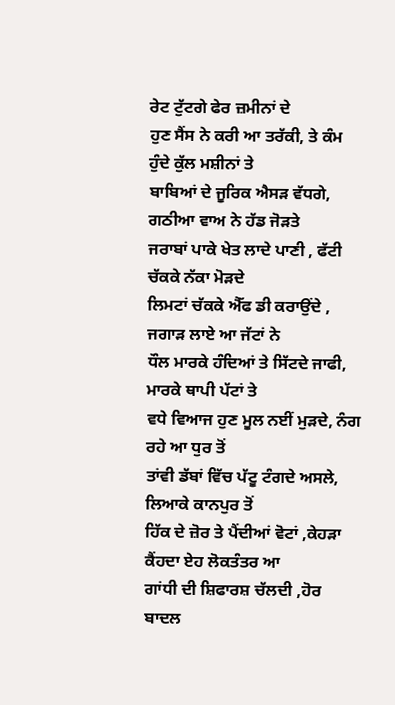ਰੇਟ ਟੁੱਟਗੇ ਫੇਰ ਜ਼ਮੀਨਾਂ ਦੇ
ਹੁਣ ਸੈਂਸ ਨੇ ਕਰੀ ਆ ਤਰੱਕੀ, ਤੇ ਕੰਮ ਹੁੰਦੇ ਕੁੱਲ ਮਸ਼ੀਨਾਂ ਤੇ
ਬਾਬਿਆਂ ਦੇ ਜੂਰਿਕ ਐਸੜ ਵੱਧਗੇ, ਗਠੀਆ ਵਾਅ ਨੇ ਹੱਡ ਜੋੜਤੇ
ਜਰਾਬਾਂ ਪਾਕੇ ਖੇਤ ਲਾਦੇ ਪਾਣੀ , ਫੱਟੀ ਚੱਕਕੇ ਨੱਕਾ ਮੋੜਦੇ
ਲਿਮਟਾਂ ਚੱਕਕੇ ਐੱਫ ਡੀ ਕਰਾਉਂਦੇ , ਜਗਾੜ ਲਾਏ ਆ ਜੱਟਾਂ ਨੇ
ਧੌਲ ਮਾਰਕੇ ਹੰਦਿਆਂ ਤੇ ਸਿੱਟਦੇ ਜਾਫੀ, ਮਾਰਕੇ ਥਾਪੀ ਪੱਟਾਂ ਤੇ
ਵਧੇ ਵਿਆਜ ਹੁਣ ਮੂਲ ਨਈਂ ਮੁੜਦੇ, ਨੰਗ ਰਹੇ ਆ ਧੁਰ ਤੋਂ
ਤਾਂਵੀ ਡੱਬਾਂ ਵਿੱਚ ਪੱਟੂ ਟੰਗਦੇ ਅਸਲੇ, ਲਿਆਕੇ ਕਾਨਪੁਰ ਤੋਂ
ਹਿੱਕ ਦੇ ਜ਼ੋਰ ਤੇ ਪੈਂਦੀਆਂ ਵੋਟਾਂ ,ਕੇਹੜਾ ਕੈਂਹਦਾ ਏਹ ਲੋਕਤੰਤਰ ਆ
ਗਾਂਧੀ ਦੀ ਸ਼ਿਫਾਰਸ਼ ਚੱਲਦੀ ,ਹੋਰ ਬਾਦਲ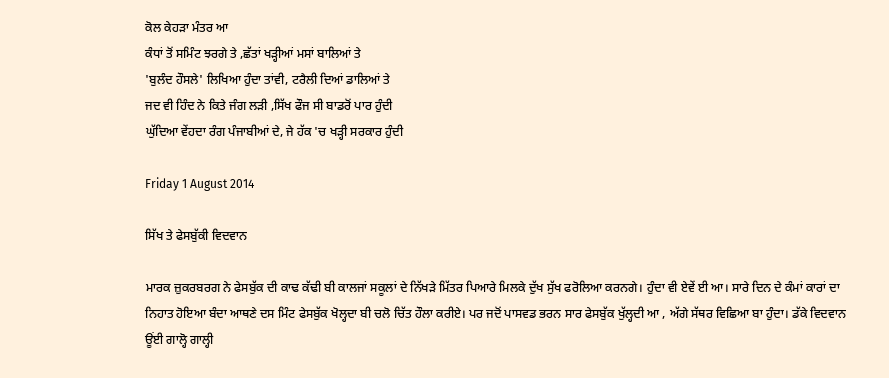ਕੋਲ ਕੇਹੜਾ ਮੰਤਰ ਆ
ਕੰਧਾਂ ਤੋਂ ਸਮਿੰਟ ਝਰਗੇ ਤੇ ,ਛੱਤਾਂ ਖੜ੍ਹੀਆਂ ਮਸਾਂ ਬਾਲਿਆਂ ਤੇ
'ਬੁਲੰਦ ਹੌਸਲੇ' ਲਿਖਿਆ ਹੁੰਦਾ ਤਾਂਵੀ, ਟਰੈਲੀ ਦਿਆਂ ਡਾਲਿਆਂ ਤੇ
ਜਦ ਵੀ ਹਿੰਦ ਨੇ ਕਿਤੇ ਜੰਗ ਲੜੀ ,ਸਿੱਖ ਫੌਜ ਸੀ ਬਾਡਰੋਂ ਪਾਰ ਹੁੰਦੀ
ਘੁੱਦਿਆ ਵੇਂਹਦਾ ਰੰਗ ਪੰਜਾਬੀਆਂ ਦੇ, ਜੇ ਹੱਕ 'ਚ ਖੜ੍ਹੀ ਸਰਕਾਰ ਹੁੰਦੀ

Friday 1 August 2014

ਸਿੱਖ ਤੇ ਫੇਸਬੁੱਕੀ ਵਿਦਵਾਨ

ਮਾਰਕ ਜ਼ੁਕਰਬਰਗ ਨੇ ਫੇਸਬੁੱਕ ਦੀ ਕਾਢ ਕੱਢੀ ਬੀ ਕਾਲਜਾਂ ਸਕੂਲਾਂ ਦੇ ਨਿੱਖੜੇ ਮਿੱਤਰ ਪਿਆਰੇ ਮਿਲਕੇ ਦੁੱਖ ਸੁੱਖ ਫਰੋਲਿਆ ਕਰਨਗੇ। ਹੁੰਦਾ ਵੀ ਏਵੇਂ ਈ ਆ। ਸਾਰੇ ਦਿਨ ਦੇ ਕੰਮਾਂ ਕਾਰਾਂ ਦਾ ਨਿਹਾਤ ਹੋਇਆ ਬੰਦਾ ਆਥਣੇ ਦਸ ਮਿੰਟ ਫੇਸਬੁੱਕ ਖੋਲ੍ਹਦਾ ਬੀ ਚਲੋ ਚਿੱਤ ਹੌਲਾ ਕਰੀਏ। ਪਰ ਜਦੋਂ ਪਾਸਵਡ ਭਰਨ ਸਾਰ ਫੇਸਬੁੱਕ ਖੁੱਲ੍ਹਦੀ ਆ , ਅੱਗੇ ਸੱਥਰ ਵਿਛਿਆ ਬਾ ਹੁੰਦਾ। ਡੱਕੇ ਵਿਦਵਾਨ ਊਂਈ ਗਾਲ੍ਹੋ ਗਾਲ੍ਹੀ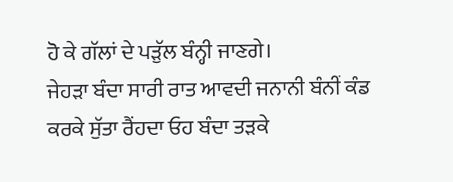ਹੋ ਕੇ ਗੱਲਾਂ ਦੇ ਪੜੁੱਲ ਬੰਨ੍ਹੀ ਜਾਣਗੇ।
ਜੇਹੜਾ ਬੰਦਾ ਸਾਰੀ ਰਾਤ ਆਵਦੀ ਜਨਾਨੀ ਬੰਨੀਂ ਕੰਡ ਕਰਕੇ ਸੁੱਤਾ ਰੈਂਹਦਾ ਓਹ ਬੰਦਾ ਤੜਕੇ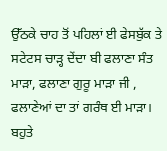ਉੱਠਕੇ ਚਾਹ ਤੋਂ ਪਹਿਲਾਂ ਈ ਫੇਸਬੁੱਕ ਤੇ ਸਟੇਟਸ ਚਾੜ੍ਹ ਦੇਂਦਾ ਬੀ ਫਲਾਣਾ ਸੰਤ ਮਾੜਾ, ਫਲਾਣਾ ਗੁਰੂ ਮਾੜਾ ਜੀ , ਫਲਾਣੇਆਂ ਦਾ ਤਾਂ ਗਰੰਥ ਈ ਮਾੜਾ।
ਬਹੁਤੇ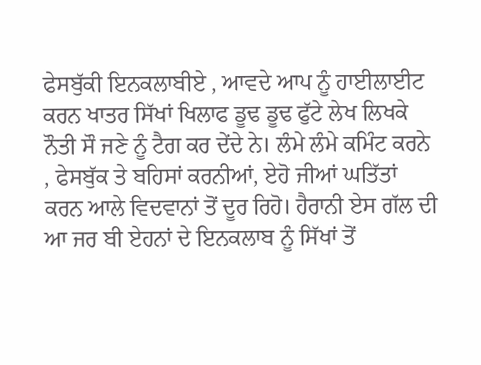ਫੇਸਬੁੱਕੀ ਇਨਕਲਾਬੀਏ , ਆਵਦੇ ਆਪ ਨੂੰ ਹਾਈਲਾਈਟ ਕਰਨ ਖਾਤਰ ਸਿੱਖਾਂ ਖਿਲਾਫ ਡੂਢ ਡੂਢ ਫੁੱਟੇ ਲੇਖ ਲਿਖਕੇ ਨੌਤੀ ਸੌ ਜਣੇ ਨੂੰ ਟੈਗ ਕਰ ਦੇਂਦੇ ਨੇ। ਲੰਮੇ ਲੰਮੇ ਕਮਿੰਟ ਕਰਨੇ , ਫੇਸਬੁੱਕ ਤੇ ਬਹਿਸਾਂ ਕਰਨੀਆਂ, ਏਹੋ ਜੀਆਂ ਘਤਿੱਤਾਂ ਕਰਨ ਆਲੇ ਵਿਦਵਾਨਾਂ ਤੋਂ ਦੂਰ ਰਿਹੋ। ਹੈਰਾਨੀ ਏਸ ਗੱਲ ਦੀ ਆ ਜਰ ਬੀ ਏਹਨਾਂ ਦੇ ਇਨਕਲਾਬ ਨੂੰ ਸਿੱਖਾਂ ਤੋਂ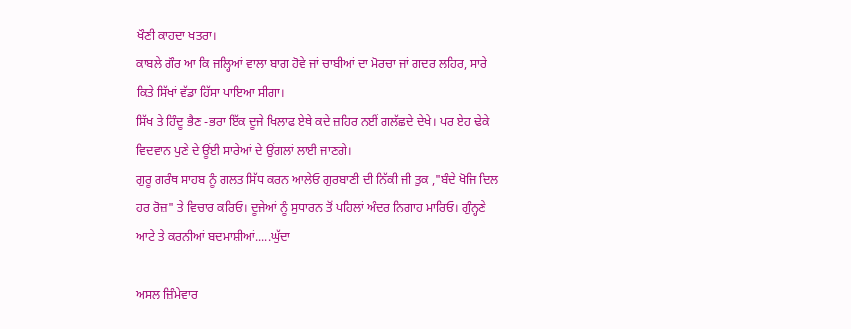ਖੌਣੀ ਕਾਹਦਾ ਖਤਰਾ।
ਕਾਬਲੇ ਗੌਰ ਆ ਕਿ ਜਲ੍ਹਿਆਂ ਵਾਲਾ ਬਾਗ ਹੋਵੇ ਜਾਂ ਚਾਬੀਆਂ ਦਾ ਮੋਰਚਾ ਜਾਂ ਗਦਰ ਲਹਿਰ, ਸਾਰੇ ਕਿਤੇ ਸਿੱਖਾਂ ਵੱਡਾ ਹਿੱਸਾ ਪਾਇਆ ਸੀਗਾ।
ਸਿੱਖ ਤੇ ਹਿੰਦੂ ਭੈਣ -ਭਰਾ ਇੱਕ ਦੂਜੇ ਖਿਲਾਫ ਏਥੇ ਕਦੇ ਜ਼ਹਿਰ ਨਈਂ ਗਲੱਛਦੇ ਦੇਖੇ। ਪਰ ਏਹ ਢੇਕੇ ਵਿਦਵਾਨ ਪੁਣੇ ਦੇ ਊਂਈ ਸਾਰੇਆਂ ਦੇ ਉਂਗਲਾਂ ਲਾਈ ਜਾਣਗੇ।
ਗੁਰੂ ਗਰੰਥ ਸਾਹਬ ਨੂੰ ਗਲਤ ਸਿੱਧ ਕਰਨ ਆਲੇਓ ਗੁਰਬਾਣੀ ਦੀ ਨਿੱਕੀ ਜੀ ਤੁਕ ,"ਬੰਦੇ ਖੋਜਿ ਦਿਲ ਹਰ ਰੋਜ਼" ਤੇ ਵਿਚਾਰ ਕਰਿਓ। ਦੂਜੇਆਂ ਨੂੰ ਸੁਧਾਰਨ ਤੋਂ ਪਹਿਲਾਂ ਅੰਦਰ ਨਿਗਾਹ ਮਾਰਿਓ। ਗੁੰਨ੍ਹਣੇ ਆਟੇ ਤੇ ਕਰਨੀਆਂ ਬਦਮਾਸ਼ੀਆਂ.....ਘੁੱਦਾ

ਅਸਲ ਜ਼ਿੰਮੇਵਾਰ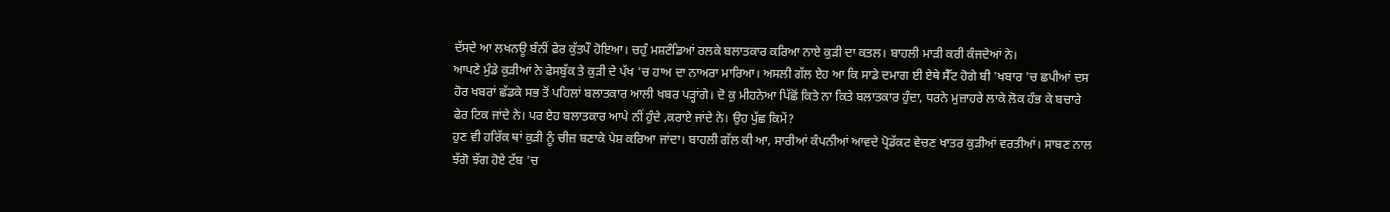ਦੱਸਦੇ ਆ ਲਖਨਊ ਬੰਨੀਂ ਫੇਰ ਕੁੱਤਪੌ ਹੋਇਆ। ਚਹੁੰ ਮਸ਼ਟੰਡਿਆਂ ਰਲਕੇ ਬਲਾਤਕਾਰ ਕਰਿਆ ਨਾਏ ਕੁੜੀ ਦਾ ਕਤਲ। ਬਾਹਲੀ ਮਾੜੀ ਕਰੀ ਕੰਜਦੇਆਂ ਨੇ।
ਆਪਣੇ ਮੁੰਡੇ ਕੁੜੀਆਂ ਨੇ ਫੇਸਬੁੱਕ ਤੇ ਕੁੜੀ ਦੇ ਪੱਖ 'ਚ ਹਾਅ ਦਾ ਨਾਅਰਾ ਮਾਰਿਆ। ਅਸਲੀ ਗੱਲ ਏਹ ਆ ਕਿ ਸਾਡੇ ਦਮਾਗ ਈ ਏਥੇ ਸੈੱਟ ਹੋਗੇ ਬੀ 'ਖਬਾਰ 'ਚ ਛਪੀਆਂ ਦਸ ਹੋਰ ਖਬਰਾਂ ਛੱਡਕੇ ਸਭ ਤੋਂ ਪਹਿਲਾਂ ਬਲਾਤਕਾਰ ਆਲੀ ਖਬਰ ਪੜ੍ਹਾਂਗੇ। ਦੋ ਕੁ ਮੀਹਨੇਆ ਪਿੱਛੋਂ ਕਿਤੇ ਨਾ ਕਿਤੇ ਬਲਾਤਕਾਰ ਹੁੰਦਾ, ਧਰਨੇ ਮੁਜ਼ਾਹਰੇ ਲਾਕੇ ਲੋਕ ਹੰਭ ਕੇ ਬਚਾਰੇ ਫੇਰ ਟਿਕ ਜਾਂਦੇ ਨੇ। ਪਰ ਏਹ ਬਲਾਤਕਾਰ ਆਪੇ ਨੀਂ ਹੁੰਦੇ ,ਕਰਾਏ ਜਾਂਦੇ ਨੇ। ਉਹ ਪੁੱਛ ਕਿਮੇਂ?
ਹੁਣ ਵੀ ਹਰਿੱਕ ਥਾਂ ਕੁੜੀ ਨੂੰ ਚੀਜ਼ ਬਣਾਕੇ ਪੇਸ਼ ਕਰਿਆ ਜਾਂਦਾ। ਬਾਹਲੀ ਗੱਲ ਕੀ ਆ, ਸਾਰੀਆਂ ਕੰਪਨੀਆਂ ਆਵਦੇ ਪ੍ਰੋਡੱਕਟ ਵੇਚਣ ਖਾਤਰ ਕੁੜੀਆਂ ਵਰਤੀਆਂ। ਸਾਬਣ ਨਾਲ ਝੱਗੋ ਝੱਗ ਹੋਏ ਟੱਬ 'ਚ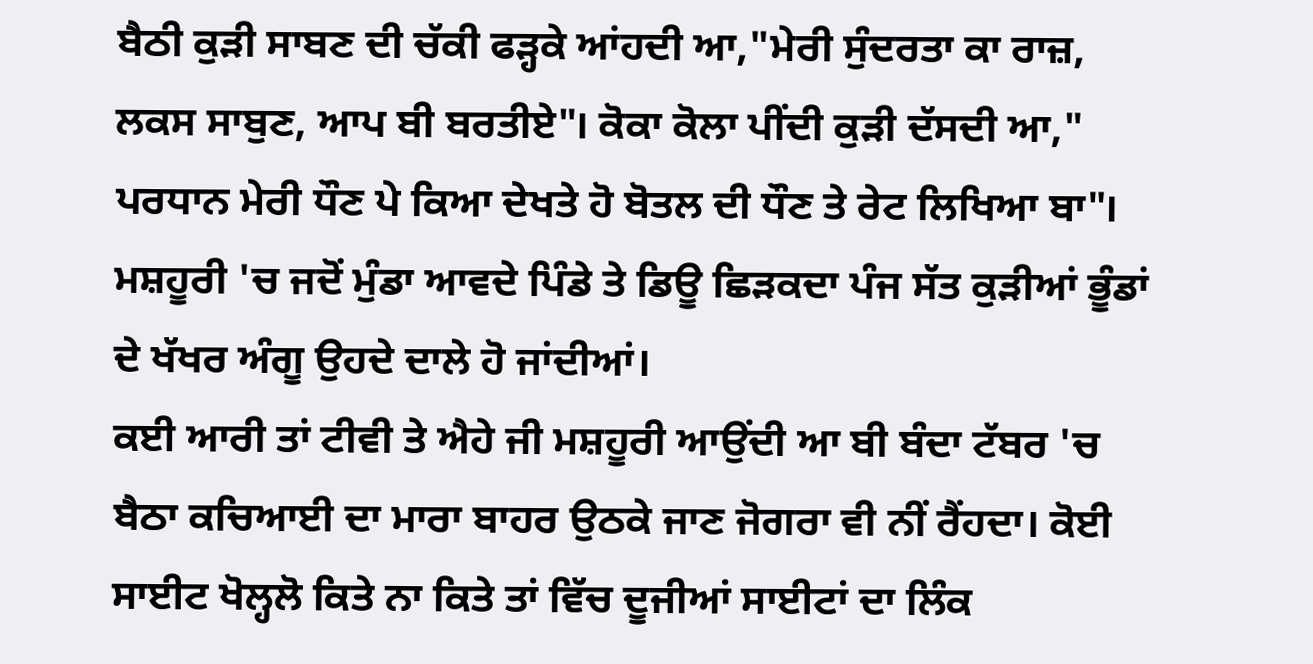ਬੈਠੀ ਕੁੜੀ ਸਾਬਣ ਦੀ ਚੱਕੀ ਫੜ੍ਹਕੇ ਆਂਹਦੀ ਆ,"ਮੇਰੀ ਸੁੰਦਰਤਾ ਕਾ ਰਾਜ਼, ਲਕਸ ਸਾਬੁਣ, ਆਪ ਬੀ ਬਰਤੀਏ"। ਕੋਕਾ ਕੋਲਾ ਪੀਂਦੀ ਕੁੜੀ ਦੱਸਦੀ ਆ," ਪਰਧਾਨ ਮੇਰੀ ਧੌਣ ਪੇ ਕਿਆ ਦੇਖਤੇ ਹੋ ਬੋਤਲ ਦੀ ਧੌਣ ਤੇ ਰੇਟ ਲਿਖਿਆ ਬਾ"। ਮਸ਼ਹੂਰੀ 'ਚ ਜਦੋਂ ਮੁੰਡਾ ਆਵਦੇ ਪਿੰਡੇ ਤੇ ਡਿਊ ਛਿੜਕਦਾ ਪੰਜ ਸੱਤ ਕੁੜੀਆਂ ਭੂੰਡਾਂ ਦੇ ਖੱਖਰ ਅੰਗੂ ਉਹਦੇ ਦਾਲੇ ਹੋ ਜਾਂਦੀਆਂ।
ਕਈ ਆਰੀ ਤਾਂ ਟੀਵੀ ਤੇ ਐਹੇ ਜੀ ਮਸ਼ਹੂਰੀ ਆਉਂਦੀ ਆ ਬੀ ਬੰਦਾ ਟੱਬਰ 'ਚ ਬੈਠਾ ਕਚਿਆਈ ਦਾ ਮਾਰਾ ਬਾਹਰ ਉਠਕੇ ਜਾਣ ਜੋਗਰਾ ਵੀ ਨੀਂ ਰੈਂਹਦਾ। ਕੋਈ ਸਾਈਟ ਖੋਲ੍ਹਲੋ ਕਿਤੇ ਨਾ ਕਿਤੇ ਤਾਂ ਵਿੱਚ ਦੂਜੀਆਂ ਸਾਈਟਾਂ ਦਾ ਲਿੰਕ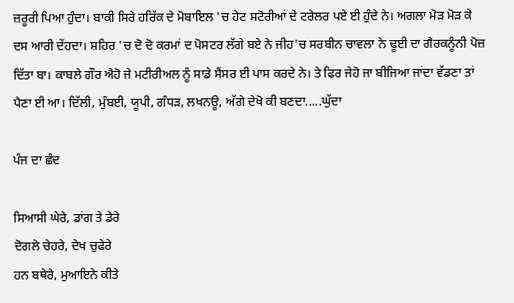ਜ਼ਰੂਰੀ ਪਿਆ ਹੁੰਦਾ। ਬਾਕੀ ਸਿਰੇ ਹਰਿੱਕ ਦੇ ਮੋਬਾਇਲ 'ਚ ਹੇਟ ਸਟੋਰੀਆਂ ਦੇ ਟਰੇਲਰ ਪਏ ਈ ਹੁੰਦੇ ਨੇ। ਅਗਲਾ ਮੋੜ ਮੋੜ ਕੇ ਦਸ ਆਰੀ ਦੇਂਹਦਾ। ਸ਼ਹਿਰ 'ਚ ਦੋ ਦੋ ਕਰਮਾਂ ਦ ਪੋਸਟਰ ਲੱਗੇ ਬਏ ਨੇ ਜੀਹ'ਚ ਸਰਬੀਨ ਚਾਵਲਾ ਨੇ ਢੂਈ ਦਾ ਗੈਰਕਨੂੰਨੀ ਪੋਜ਼ ਦਿੱਤਾ ਬਾ। ਕਾਬਲੇ ਗੌਰ ਐਹੋ ਜੇ ਮਟੀਰੀਅਲ ਨੂੰ ਸਾਡੇ ਸੈਂਸਰ ਈ ਪਾਸ ਕਰਦੇ ਨੇ। ਤੇ ਫਿਰ ਜੇਹੋ ਜਾ ਬੀਜਿਆ ਜਾਂਦਾ ਵੱਡਣਾ ਤਾਂ ਪੈਣਾ ਈ ਆ। ਦਿੱਲੀ, ਮੁੰਬਈ, ਯੂਪੀ, ਗੰਧੜ, ਲਖਨਊ, ਅੱਗੇ ਦੇਖੋ ਕੀ ਬਣਦਾ.....ਘੁੱਦਾ

ਪੰਜ ਦਾ ਛੰਦ

ਸਿਆਸੀ ਘੇਰੇ, ਡਾਂਗ ਤੇ ਡੇਰੇ
ਦੋਗਲੇ ਚੇਹਰੇ, ਦੇਖ ਚੁਫੇਰੇ
ਹਨ ਬਥੇਰੇ, ਮੁਆਇਨੇ ਕੀਤੇ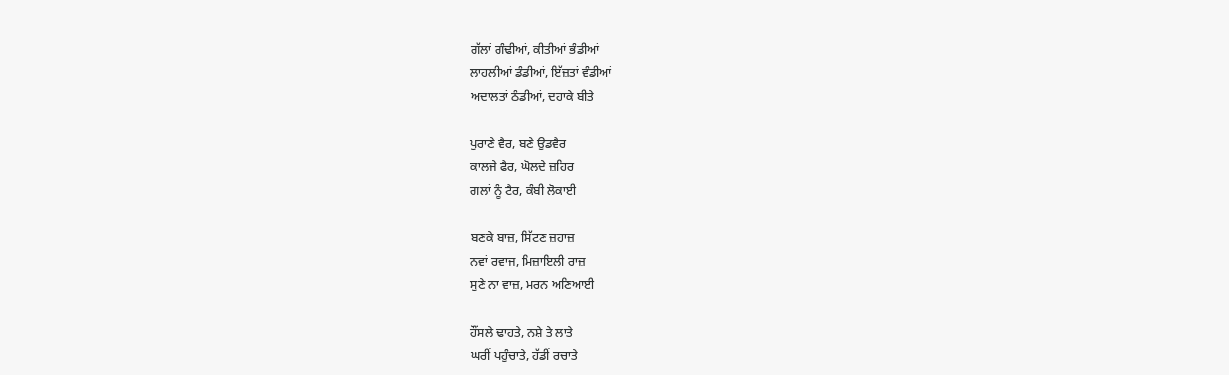ਗੱਲਾਂ ਗੰਢੀਆਂ, ਕੀਤੀਆਂ ਭੰਡੀਆਂ
ਲਾਹਲੀਆਂ ਡੰਡੀਆਂ, ਇੱਜ਼ਤਾਂ ਵੰਡੀਆਂ
ਅਦਾਲਤਾਂ ਠੰਡੀਆਂ, ਦਹਾਕੇ ਬੀਤੇ

ਪੁਰਾਣੇ ਵੈਰ, ਬਣੇ ਉਡਵੈਰ
ਕਾਲਜੇ ਫੈਰ, ਘੋਲਦੇ ਜ਼ਹਿਰ
ਗਲਾਂ ਨੂੰ ਟੈਰ, ਕੰਬੀ ਲੋਕਾਈ

ਬਣਕੇ ਬਾਜ਼, ਸਿੱਟਣ ਜ਼ਹਾਜ਼
ਨਵਾਂ ਰਵਾਜ, ਮਿਜ਼ਾਇਲੀ ਰਾਜ਼
ਸੁਣੇ ਨਾ ਵਾਜ਼, ਮਰਨ ਅਣਿਆਈ

ਹੌਂਸਲੇ ਢਾਹਤੇ, ਨਸ਼ੇ ਤੇ ਲਾਤੇ
ਘਰੀਂ ਪਹੁੰਚਾਤੇ, ਹੱਡੀਂ ਰਚਾਤੇ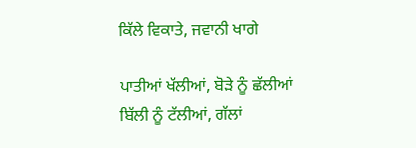ਕਿੱਲੇ ਵਿਕਾਤੇ, ਜਵਾਨੀ ਖਾਗੇ

ਪਾਤੀਆਂ ਖੱਲੀਆਂ, ਬੋੜੇ ਨੂੰ ਛੱਲੀਆਂ
ਬਿੱਲੀ ਨੂੰ ਟੱਲੀਆਂ, ਗੱਲਾਂ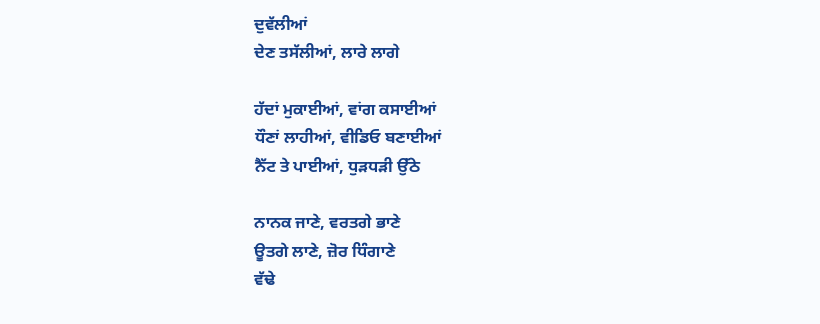ਦੁਵੱਲੀਆਂ
ਦੇਣ ਤਸੱਲੀਆਂ, ਲਾਰੇ ਲਾਗੇ

ਹੱਦਾਂ ਮੁਕਾਈਆਂ, ਵਾਂਗ ਕਸਾਈਆਂ
ਧੌਣਾਂ ਲਾਹੀਆਂ, ਵੀਡਿਓ ਬਣਾਈਆਂ
ਨੈੱਟ ਤੇ ਪਾਈਆਂ, ਧੁੜਧੜੀ ਉੱਠੇ

ਨਾਨਕ ਜਾਣੇ, ਵਰਤਗੇ ਭਾਣੇ
ਊਤਗੇ ਲਾਣੇ, ਜ਼ੋਰ ਧਿੰਗਾਣੇ
ਵੱਢੇ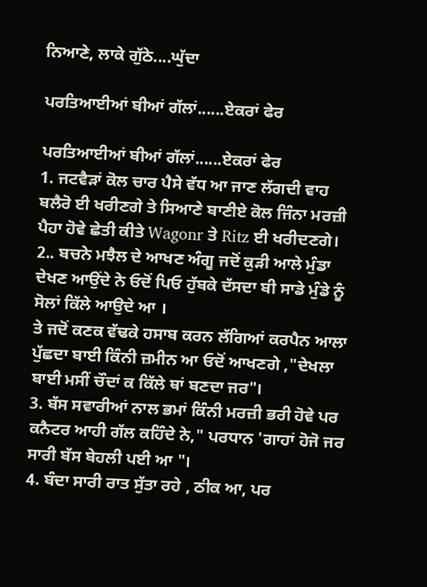ਨਿਆਣੇ, ਲਾਕੇ ਗੁੱਠੇ....ਘੁੱਦਾ

ਪਰਤਿਆਈਆਂ ਬੀਆਂ ਗੱਲਾਂ......ਏਕਰਾਂ ਫੇਰ

ਪਰਤਿਆਈਆਂ ਬੀਆਂ ਗੱਲਾਂ......ਏਕਰਾਂ ਫੇਰ
1. ਜਟਵੈੜਾਂ ਕੋਲ ਚਾਰ ਪੈਸੇ ਵੱਧ ਆ ਜਾਣ ਲੱਗਦੀ ਵਾਹ ਬਲੈਰੋ ਈ ਖਰੀਣਗੇ ਤੇ ਸਿਆਣੇ ਬਾਣੀਏ ਕੋਲ ਜਿੰਨਾ ਮਰਜ਼ੀ ਪੈਹਾ ਹੋਵੇ ਛੇਤੀ ਕੀਤੇ Wagonr ਤੇ Ritz ਈ ਖਰੀਦਣਗੇ।
2.. ਬਚਨੇ ਮਝੈਲ ਦੇ ਆਖਣ ਅੰਗੂ ਜਦੋਂ ਕੁੜੀ ਆਲੇ ਮੁੰਡਾ ਦੇਖਣ ਆਉਂਦੇ ਨੇ ਓਦੋਂ ਪਿਓ ਹੁੱਬਕੇ ਦੱਸਦਾ ਬੀ ਸਾਡੇ ਮੁੰਡੇ ਨੂੰ ਸੋਲਾਂ ਕਿੱਲੇ ਆਉਦੇ ਆ ।
ਤੇ ਜਦੋਂ ਕਣਕ ਵੱਢਕੇ ਹਸਾਬ ਕਰਨ ਲੱਗਿਆਂ ਕਰਪੈਨ ਆਲਾ ਪੁੱਛਦਾ ਬਾਈ ਕਿੰਨੀ ਜ਼ਮੀਨ ਆ ਓਦੋਂ ਆਖਣਗੇ ,"ਦੇਖਲਾ ਬਾਈ ਮਸੀਂ ਚੌਦਾਂ ਕ ਕਿੱਲੇ ਥਾਂ ਬਣਦਾ ਜਰ"।
3. ਬੱਸ ਸਵਾਰੀਆਂ ਨਾਲ ਭਮਾਂ ਕਿੰਨੀ ਮਰਜ਼ੀ ਭਰੀ ਹੋਵੇ ਪਰ ਕਨੈਟਰ ਆਹੀ ਗੱਲ ਕਹਿੰਦੇ ਨੇ," ਪਰਧਾਨ 'ਗਾਹਾਂ ਹੋਜੋ ਜਰ ਸਾਰੀ ਬੱਸ ਬੇਹਲੀ ਪਈ ਆ "।
4. ਬੰਦਾ ਸਾਰੀ ਰਾਤ ਸੁੱਤਾ ਰਹੇ , ਠੀਕ ਆ, ਪਰ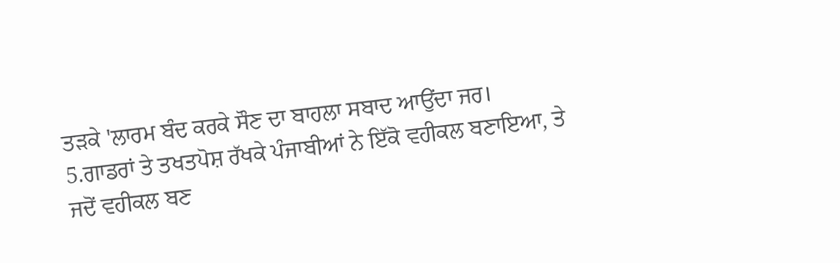ਤੜਕੇ 'ਲਾਰਮ ਬੰਦ ਕਰਕੇ ਸੌਣ ਦਾ ਬਾਹਲਾ ਸਬਾਦ ਆਉਂਦਾ ਜਰ।
5.ਗਾਡਰਾਂ ਤੇ ਤਖਤਪੋਸ਼ ਰੱਖਕੇ ਪੰਜਾਬੀਆਂ ਨੇ ਇੱਕੋ ਵਹੀਕਲ ਬਣਾਇਆ, ਤੇ ਜਦੋਂ ਵਹੀਕਲ ਬਣ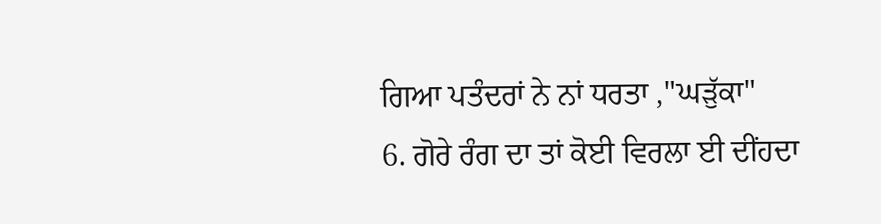ਗਿਆ ਪਤੰਦਰਾਂ ਨੇ ਨਾਂ ਧਰਤਾ ,"ਘੜੁੱਕਾ"
6. ਗੋਰੇ ਰੰਗ ਦਾ ਤਾਂ ਕੋਈ ਵਿਰਲਾ ਈ ਦੀਂਹਦਾ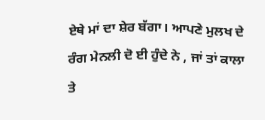ਏਥੇ ਮਾਂ ਦਾ ਸ਼ੇਰ ਬੱਗਾ। ਆਪਣੇ ਮੁਲਖ ਦੇ ਰੰਗ ਮੇਨਲੀ ਦੋ ਈ ਹੁੰਦੇ ਨੇ , ਜਾਂ ਤਾਂ ਕਾਲਾ ਤੇ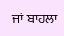ਜਾਂ ਬਾਹਲਾ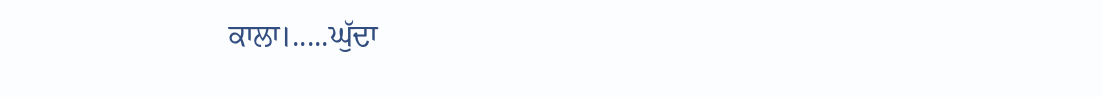ਕਾਲਾ।.....ਘੁੱਦਾ